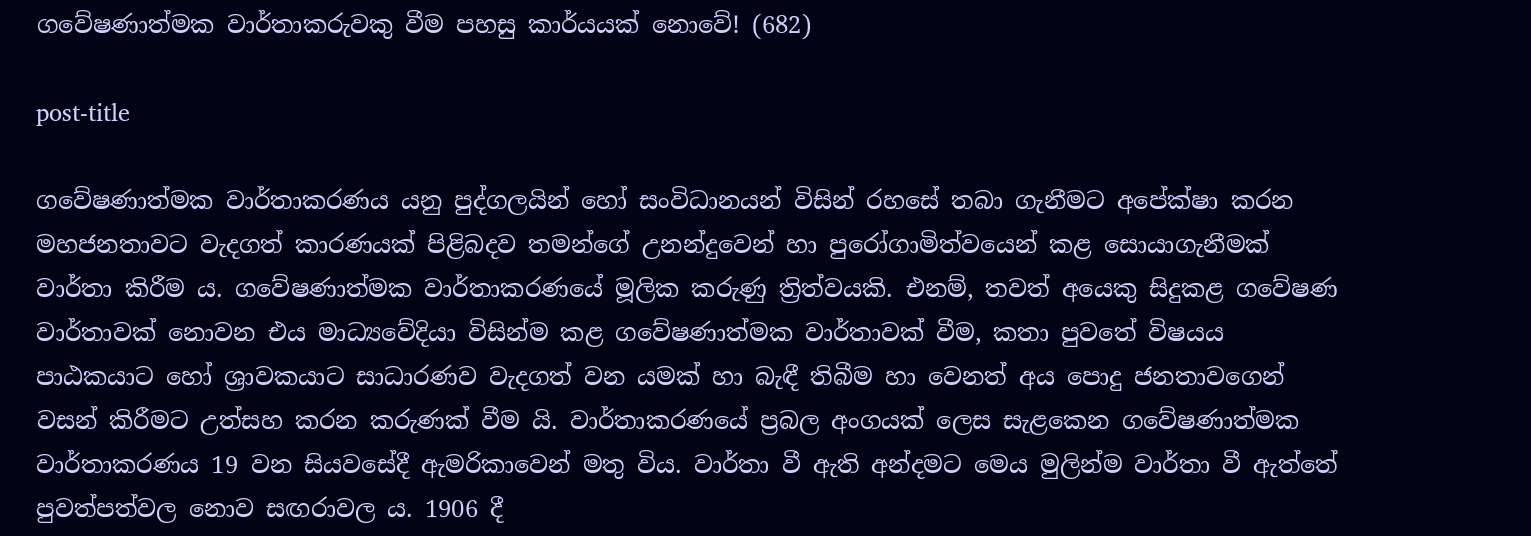ගවේෂණාත්මක වාර්තාකරුවකු වීම පහසු කාර්යයක් නොවේ! (682)

post-title

ගවේෂණාත්මක වාර්තාකරණය යනු පුද්ගලයින් හෝ සංවිධානයන් විසින් රහසේ තබා ගැනීමට අපේක්ෂා කරන මහජනතාවට වැදගත් කාරණයක් පිළිබදව තමන්ගේ උනන්දුවෙන් හා පුරෝගාමිත්වයෙන් කළ සොයාගැනීමක් වාර්තා කිරීම ය. ගවේෂණාත්මක වාර්තාකරණයේ මූලික කරුණු ත්‍රිත්වයකි. එනම්, තවත් අයෙකු සිදුකළ ගවේෂණ වාර්තාවක් නොවන එය මාධ්‍යවේදියා විසින්ම කළ ගවේෂණාත්මක වාර්තාවක් වීම, කතා පුවතේ විෂයය පාඨකයාට හෝ ශ්‍රාවකයාට සාධාරණව වැදගත් වන යමක් හා බැඳී තිබීම හා වෙනත් අය පොදු ජනතාවගෙන් වසන් කිරීමට උත්සහ කරන කරුණක් වීම යි. වාර්තාකරණයේ ප්‍රබල අංගයක් ලෙස සැළකෙන ගවේෂණාත්මක වාර්තාකරණය 19 වන සියවසේදී ඇමරිකාවෙන් මතු විය. වාර්තා වී ඇති අන්දමට මෙය මුලින්ම වාර්තා වී ඇත්තේ පුවත්පත්වල නොව සඟරාවල ය. 1906 දී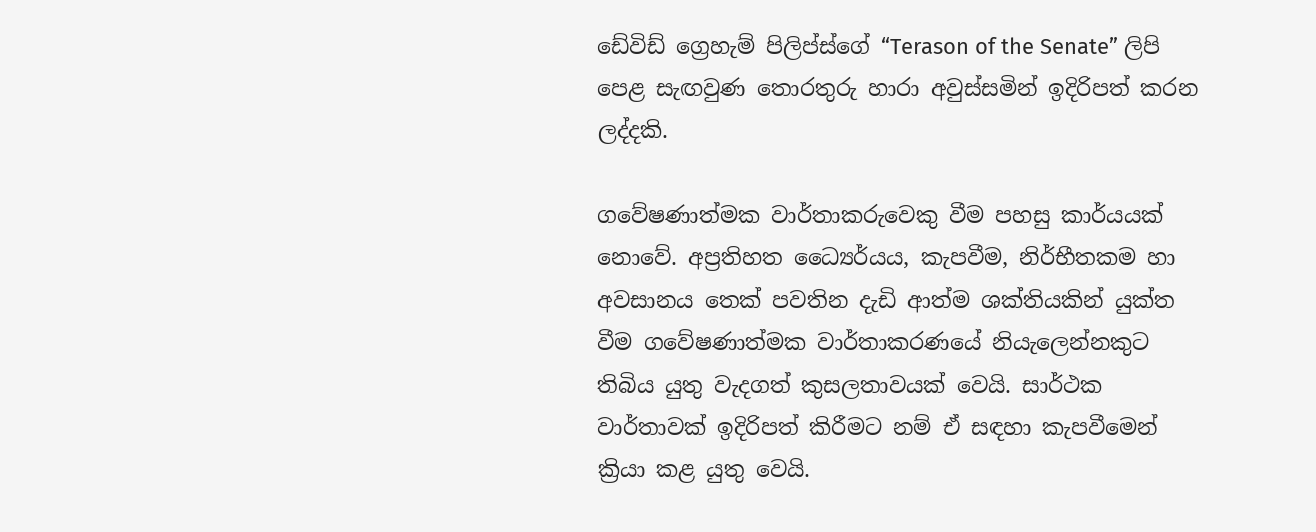ඩේවිඩ් ග්‍රෙහැම් පිලිප්ස්ගේ “Terason of the Senate” ලිපි පෙළ සැඟවුණ තොරතුරු හාරා අවුස්සමින් ඉදිරිපත් කරන ලද්දකි.

ගවේෂණාත්මක වාර්තාකරුවෙකු වීම පහසු කාර්යයක් නොවේ. අප්‍රතිහත ධ්‍යෛර්යය, කැපවීම, නිර්භීතකම හා අවසානය තෙක් පවතින දැඩි ආත්ම ශක්තියකින් යුක්ත වීම ගවේෂණාත්මක වාර්තාකරණයේ නියැලෙන්නකුට තිබිය යුතු වැදගත් කුසලතාවයක් වෙයි. සාර්ථක වාර්තාවක් ඉදිරිපත් කිරීමට නම් ඒ සඳහා කැපවීමෙන් ක්‍රියා කළ යුතු වෙයි.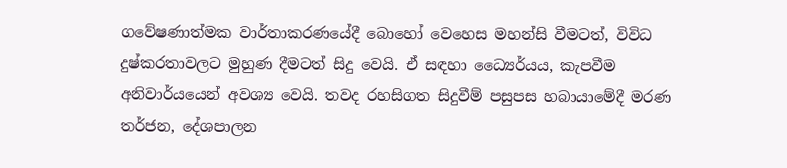ගවේෂණාත්මක වාර්තාකරණයේදී බොහෝ වෙහෙස මහන්සි වීමටත්, විවිධ දුෂ්කරතාවලට මුහුණ දීමටත් සිදු වෙයි. ඒ සඳහා ධ්‍යෛර්යය, කැපවීම අනිවාර්යයෙන් අවශ්‍ය වෙයි. තවද රහසිගත සිදුවීම් පසුපස හබායාමේදී මරණ තර්ජන, දේශපාලන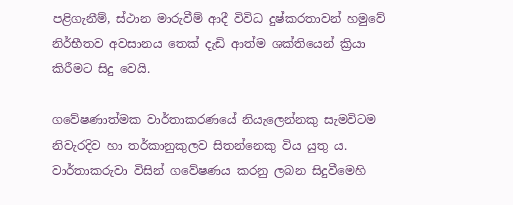පළිගැනීම්, ස්ථාන මාරුවීම් ආදී විවිධ දුෂ්කරතාවන් හමුවේ නිර්භීතව අවසානය තෙක් දැඩි ආත්ම ශක්තියෙන් ක්‍රියා කිරීමට සිදු වෙයි.

ගවේෂණාත්මක වාර්තාකරණයේ නියැලෙන්නකු සැමවිටම නිවැරදිව හා තර්කානුකුලව සිතන්නෙකු විය යුතු ය. වාර්තාකරුවා විසින් ගවේෂණය කරනු ලබන සිදුවීමෙහි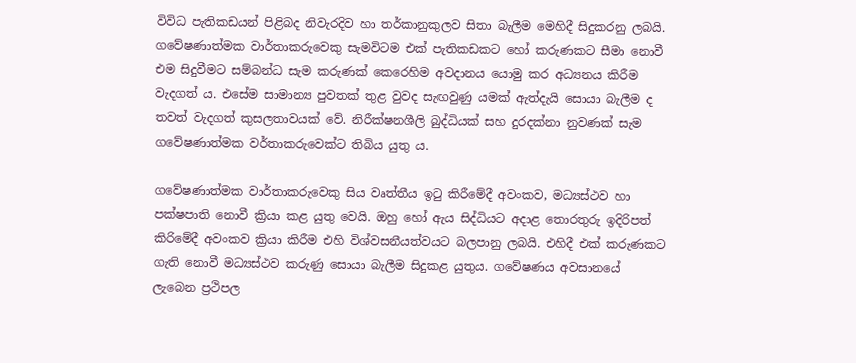විවිධ පැතිකඩයන් පිළිබද නිවැරදිව හා තර්කානුකුලව සිතා බැලීම මෙහිදී සිදුකරනු ලබයි. ගවේෂණාත්මක වාර්තාකරුවෙකු සැමවිටම එක් පැතිකඩකට හෝ කරුණකට සීමා නොවී එම සිදුවීමට සම්බන්ධ සැම කරුණක් කෙරෙහිම අවදානය යොමු කර අධ්‍යනය කිරීම වැදගත් ය. එසේම සාමාන්‍ය පුවතක් තුළ වුවද සැඟවුණු යමක් ඇත්දැයි සොයා බැලීම ද තවත් වැදගත් කුසලතාවයක් වේ. නිරීක්ෂනශීලි බුද්ධියක් සහ දුරදක්නා නුවණක් සැම ගවේෂණාත්මක වර්තාකරුවෙක්ට තිබිය යුතු ය.

ගවේෂණාත්මක වාර්තාකරුවෙකු සිය වෘත්තීය ඉටු කිරීමේදී අවංකව, මධ්‍යස්ථව හා පක්ෂපාති නොවී ක්‍රියා කළ යුතු වෙයි. ඔහු හෝ ඇය සිද්ධියට අදාළ තොරතුරු ඉදිරිපත් කිරිමේදී අවංකව ක්‍රියා කිරීම එහි විශ්වසනීයත්වයට බලපානු ලබයි. එහිදී එක් කරුණකට ගැති නොවී මධ්‍යස්ථව කරුණු සොයා බැලීම සිදුකළ යුතුය. ගවේෂණය අවසානයේ ලැබෙන ප්‍රථිපල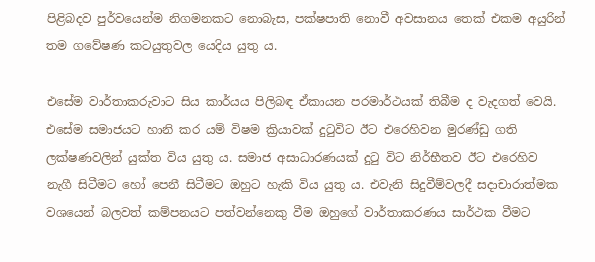පිළිබදව පුර්වයෙන්ම නිගමනකට නොබැස, පක්ෂපාති නොවී අවසානය තෙක් එකම අයුරින් තම ගවේෂණ කටයුතුවල යෙදිය යුතු ය.

එසේම වාර්තාකරුවාට සිය කාර්යය පිලිබඳ ඒකායන පරමාර්ථයක් තිබීම ද වැදගත් වෙයි. එසේම සමාජයට හානි කර යම් විෂම ක්‍රියාවක් දුටුවිට ඊට එරෙහිවන මුරණ්ඩු ගති ලක්ෂණවලින් යුක්ත විය යුතු ය. සමාජ අසාධාරණයක් දුටු විට නිර්භීතව ඊට එරෙහිව නැගී සිටීමට හෝ පෙනී සිටීමට ඔහුට හැකි විය යුතු ය. එවැනි සිදුවීම්වලදී සදාචාරාත්මක වශයෙන් බලවත් කම්පනයට පත්වන්නෙකු වීම ඔහුගේ වාර්තාකරණය සාර්ථක වීමට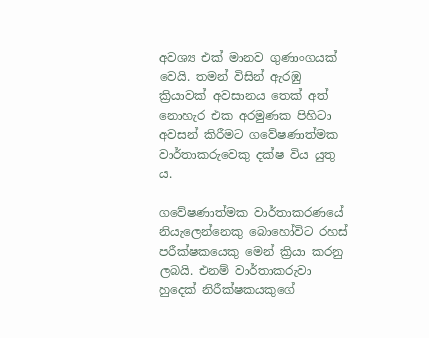අවශ්‍ය එක් මානව ගුණාංගයක් වෙයි. තමන් විසින් ඇරඹු ක්‍රියාවක් අවසානය තෙක් අත් නොහැර එක අරමුණක පිහිටා අවසන් කිරීමට ගවේෂණාත්මක වාර්තාකරුවෙකු දක්ෂ විය යුතු ය.

ගවේෂණාත්මක වාර්තාකරණයේ නියැලෙන්නෙකු බොහෝවිට රහස් පරීක්ෂකයෙකු මෙන් ක්‍රියා කරනු ලබයි. එනම් වාර්තාකරුවා හුදෙක් නිරීක්ෂකයකුගේ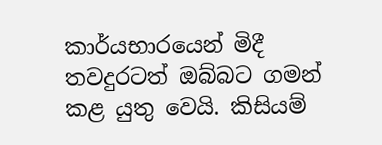කාර්යභාරයෙන් මිදී තවදුරටත් ඔබ්බට ගමන් කළ යුතු වෙයි. කිසියම්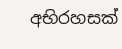අභිරහසක්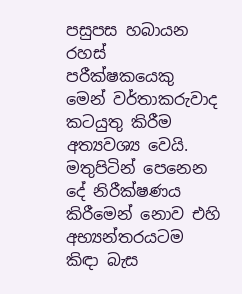පසුපස හබායන රහස් පරීක්ෂකයෙකු මෙන් වර්තාකරුවාද කටයුතු කිරීම අත්‍යවශ්‍ය වෙයි. මතුපිටින් පෙනෙන දේ නිරීක්ෂණය කිරීමෙන් නොව එහි අභ්‍යන්තරයටම කිඳා බැස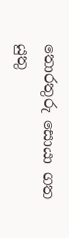තොරතුරු සොයා ගත යුතු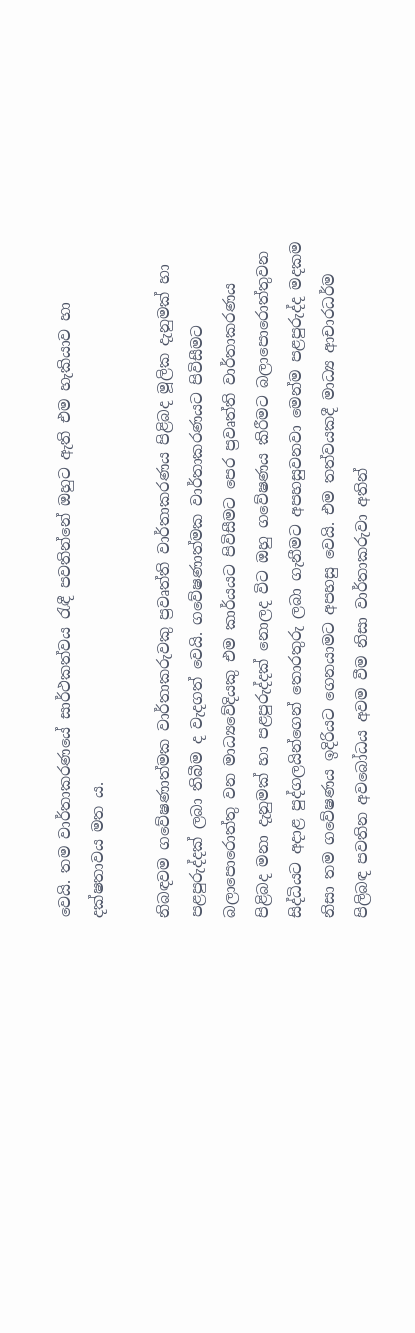වෙයි. තම වාර්තාකරණයේ සාර්ථකත්වය රැඳී පවතින්නේ ඔහුට ඇති එම හැකියාව හා දක්ෂතාවය මත ය.

නිබඳවම ගවේෂණාත්මක වාර්තාකරුවකු ප්‍රවෘත්ති වාර්තාකරණය පිළිබද මූලික දැනුමක් හා පළපුරුද්දක් ලබා තිබීම ද වැදගත් වෙයි. ගවේෂණාත්මක වාර්තාකරණයට පිවිසීමට බලාපොරොත්තු වන මාධ්‍යවේදියකු එම කාර්යයට පිවිසීමට පෙර ප්‍රවෘත්ති වාර්තාකරණය පිළිබද මනා දැනුමක් හා පළපුරුද්දක් නොලද විට ඔහු ගවේෂණය කිරීමට බලාපොරොත්තුවන සිද්ධියට අදාළ පුද්ගලයින්ගෙන් තොරතුරු ලබා ගැනීමට අපහසුවනවා මෙන්ම පළපුරුද්ද මදකම නිසා තම ගවේෂණය ඉදිරියට ගෙනයාමට අපහසු වෙයි. එම තත්වයකදී මාධ්‍ය ආචාරධර්ම පිලිබඳ පවතින අවබෝධය අවම වීම නිසා වාර්තාකරුවා අතින්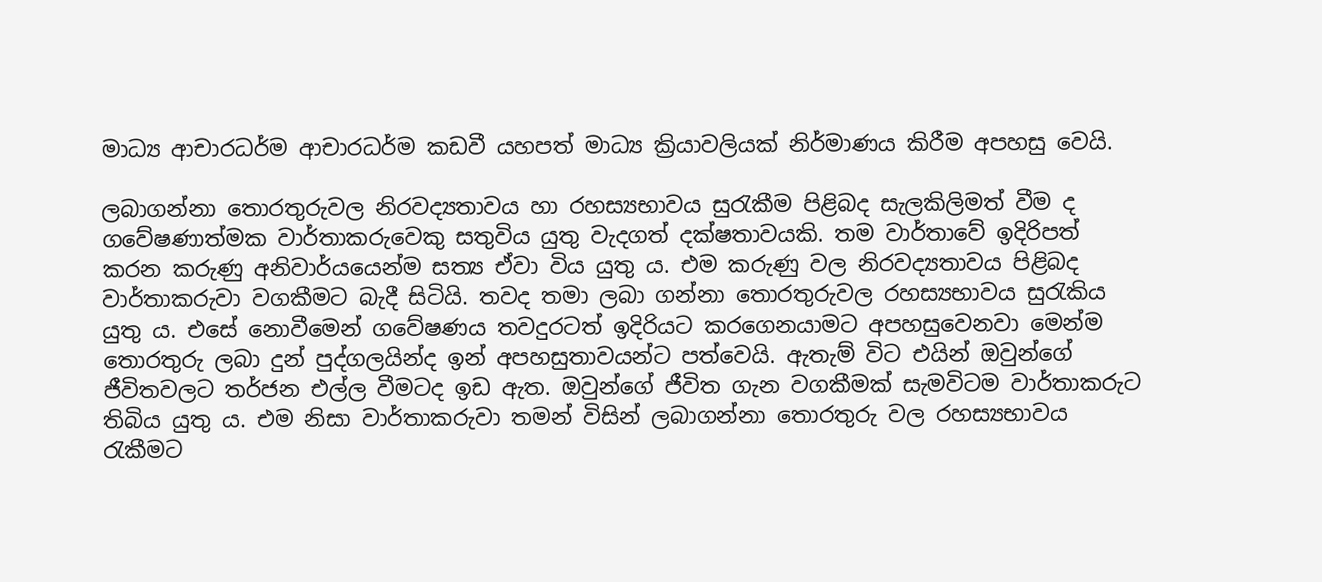මාධ්‍ය ආචාරධර්ම ආචාරධර්ම කඩවී යහපත් මාධ්‍ය ක්‍රියාවලියක් නිර්මාණය කිරීම අපහසු වෙයි.

ලබාගන්නා තොරතුරුවල නිරවද්‍යතාවය හා රහස්‍යභාවය සුරැකීම පිළිබද සැලකිලිමත් වීම ද ගවේෂණාත්මක වාර්තාකරුවෙකු සතුවිය යුතු වැදගත් දක්ෂතාවයකි. තම වාර්තාවේ ඉදිරිපත් කරන කරුණු අනිවාර්යයෙන්ම සත්‍ය ඒවා විය යුතු ය. එම කරුණු වල නිරවද්‍යතාවය පිළිබද වාර්තාකරුවා වගකීමට බැදී සිටියි. තවද තමා ලබා ගන්නා තොරතුරුවල රහස්‍යභාවය සුරැකිය යුතු ය. එසේ නොවීමෙන් ගවේෂණය තවදුරටත් ඉදිරියට කරගෙනයාමට අපහසුවෙනවා මෙන්ම තොරතුරු ලබා දුන් පුද්ගලයින්ද ඉන් අපහසුතාවයන්ට පත්වෙයි. ඇතැම් විට එයින් ඔවුන්ගේ ජීවිතවලට තර්ජන එල්ල වීමටද ඉඩ ඇත. ඔවුන්ගේ ජීවිත ගැන වගකීමක් සැමවිටම වාර්තාකරුට තිබිය යුතු ය. එම නිසා වාර්තාකරුවා තමන් විසින් ලබාගන්නා තොරතුරු වල රහස්‍යභාවය රැකීමට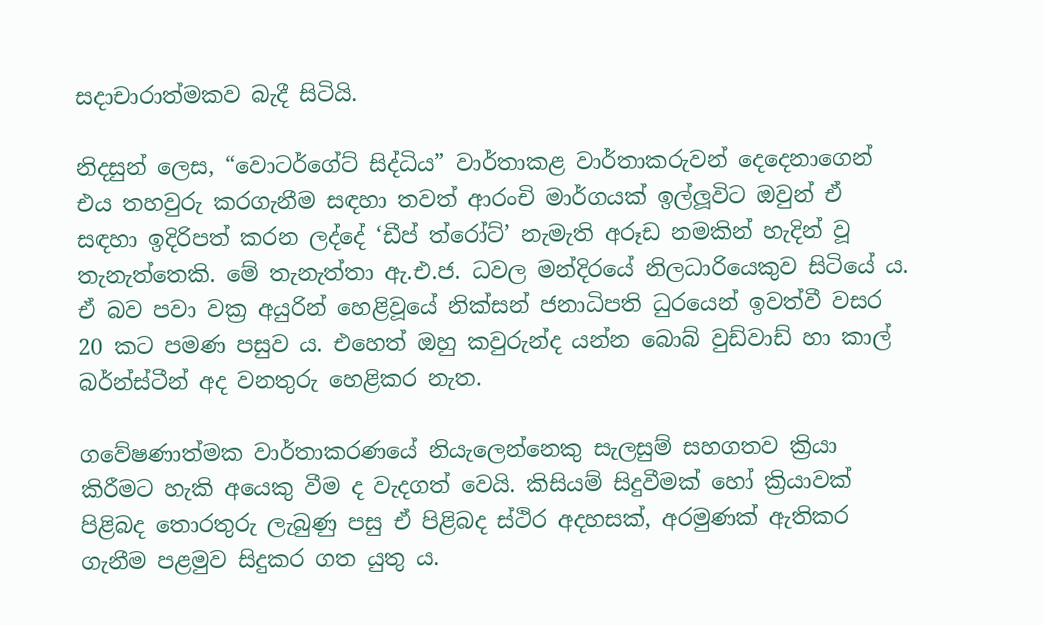සදාචාරාත්මකව බැදී සිටියි.

නිදසුන් ලෙස, “වොටර්ගේට් සිද්ධිය” වාර්තාකළ වාර්තාකරුවන් දෙදෙනාගෙන් එය තහවුරු කරගැනීම සඳහා තවත් ආරංචි මාර්ගයක් ඉල්ලූවිට ඔවුන් ඒ සඳහා ඉදිරිපත් කරන ලද්දේ ‘ඩීප් ත්රෝට්’ නැමැති අරූඩ නමකින් හැදින් වූ තැනැත්තෙකි. මේ තැනැත්තා ඇ.එ.ජ. ධවල මන්දිරයේ නිලධාරියෙකුව සිටියේ ය. ඒ බව පවා වක්‍ර අයුරින් හෙළිවූයේ නික්සන් ජනාධිපති ධුරයෙන් ඉවත්වී වසර 20 කට පමණ පසුව ය. එහෙත් ඔහු කවුරුන්ද යන්න බොබ් වුඩ්වාඩ් හා කාල් බර්න්ස්ටීන් අද වනතුරු හෙළිකර නැත.

ගවේෂණාත්මක වාර්තාකරණයේ නියැලෙන්නෙකු සැලසුම් සහගතව ක්‍රියා කිරීමට හැකි අයෙකු වීම ද වැදගත් වෙයි. කිසියම් සිදුවීමක් හෝ ක්‍රියාවක් පිළිබද තොරතුරු ලැබුණු පසු ඒ පිළිබද ස්ථිර අදහසක්, අරමුණක් ඇතිකර ගැනීම පළමුව සිදුකර ගත යුතු ය.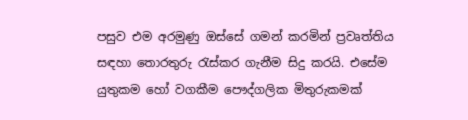පසුව එම අරමුණු ඔස්සේ ගමන් කරමින් ප්‍රවෘත්තිය සඳහා තොරතුරු රැස්කර ගැනීම සිදු කරයි. එසේම යුතුකම හෝ වගකීම පෞද්ගලික මිතුරුකමක්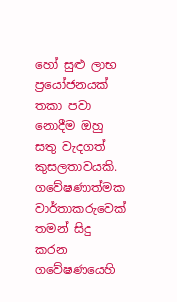හෝ සුළු ලාභ ප්‍රයෝජනයක් තකා පවා නොදීම ඔහු සතු වැදගත් කුසලතාවයකි. ගවේෂණාත්මක වාර්තාකරුවෙක් තමන් සිදු කරන ගවේෂණයෙහි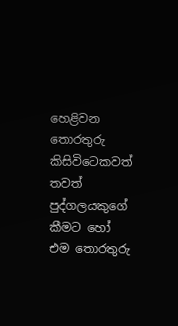හෙළිවන තොරතුරු කිසිවිටෙකවත් තවත් පුද්ගලයකුගේ කීමට හෝ එම තොරතුරු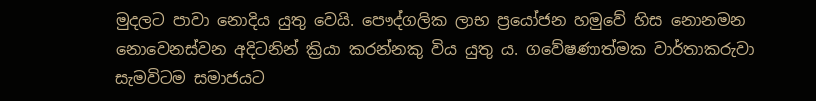මුදලට පාවා නොදිය යුතු වෙයි. පෞද්ගලික ලාභ ප්‍රයෝජන හමුවේ හිස නොනමන නොවෙනස්වන අදිටනින් ක්‍රියා කරන්නකු විය යුතු ය. ගවේෂණාත්මක වාර්තාකරුවා සැමවිටම සමාජයට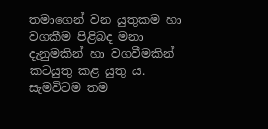තමාගෙන් වන යුතුකම හා වගකීම පිළිබද මනා දැනුමකින් හා වගවීමකින් කටයුතු කළ යුතු ය. සැමවිටම තම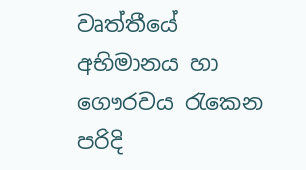වෘත්තීයේ අභිමානය හා ගෞරවය රැකෙන පරිදි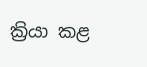ක්‍රියා කළ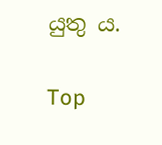යුතු ය.

Top